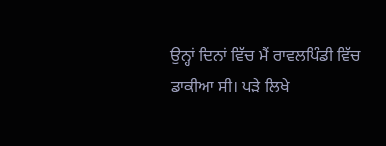ਉਨ੍ਹਾਂ ਦਿਨਾਂ ਵਿੱਚ ਮੈਂ ਰਾਵਲਪਿੰਡੀ ਵਿੱਚ ਡਾਕੀਆ ਸੀ। ਪੜੇ ਲਿਖੇ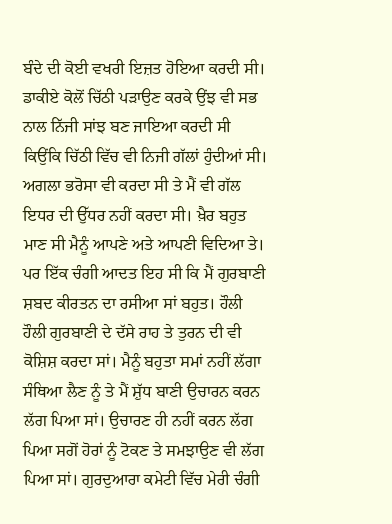ਬੰਦੇ ਦੀ ਕੋਈ ਵਖਰੀ ਇਜ਼ਤ ਹੋਇਆ ਕਰਦੀ ਸੀ। ਡਾਕੀਏ ਕੋਲੋਂ ਚਿੱਠੀ ਪੜਾਉਣ ਕਰਕੇ ਉਂਝ ਵੀ ਸਭ ਨਾਲ ਨਿੱਜੀ ਸਾਂਝ ਬਣ ਜਾਇਆ ਕਰਦੀ ਸੀ ਕਿਉਂਕਿ ਚਿੱਠੀ ਵਿੱਚ ਵੀ ਨਿਜੀ ਗੱਲਾਂ ਹੁੰਦੀਆਂ ਸੀ। ਅਗਲਾ ਭਰੋਸਾ ਵੀ ਕਰਦਾ ਸੀ ਤੇ ਮੈਂ ਵੀ ਗੱਲ ਇਧਰ ਦੀ ਉੱਧਰ ਨਹੀਂ ਕਰਦਾ ਸੀ। ਖ਼ੈਰ ਬਹੁਤ ਮਾਣ ਸੀ ਮੈਨੂੰ ਆਪਣੇ ਅਤੇ ਆਪਣੀ ਵਿਦਿਆ ਤੇ। ਪਰ ਇੱਕ ਚੰਗੀ ਆਦਤ ਇਹ ਸੀ ਕਿ ਮੈਂ ਗੁਰਬਾਣੀ ਸ਼ਬਦ ਕੀਰਤਨ ਦਾ ਰਸੀਆ ਸਾਂ ਬਹੁਤ। ਹੌਲੀ ਹੌਲੀ ਗੁਰਬਾਣੀ ਦੇ ਦੱਸੇ ਰਾਹ ਤੇ ਤੁਰਨ ਦੀ ਵੀ ਕੋਸ਼ਿਸ਼ ਕਰਦਾ ਸਾਂ। ਮੈਨੂੰ ਬਹੁਤਾ ਸਮਾਂ ਨਹੀਂ ਲੱਗਾ ਸੰਥਿਆ ਲੈਣ ਨੂੰ ਤੇ ਮੈਂ ਸ਼ੁੱਧ ਬਾਣੀ ਉਚਾਰਨ ਕਰਨ ਲੱਗ ਪਿਆ ਸਾਂ। ਉਚਾਰਣ ਹੀ ਨਹੀਂ ਕਰਨ ਲੱਗ ਪਿਆ ਸਗੋਂ ਹੋਰਾਂ ਨੂੰ ਟੋਕਣ ਤੇ ਸਮਝਾਉਣ ਵੀ ਲੱਗ ਪਿਆ ਸਾਂ। ਗੁਰਦੁਆਰਾ ਕਮੇਟੀ ਵਿੱਚ ਮੇਰੀ ਚੰਗੀ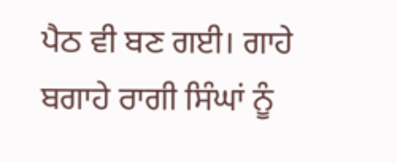ਪੈਠ ਵੀ ਬਣ ਗਈ। ਗਾਹੇ ਬਗਾਹੇ ਰਾਗੀ ਸਿੰਘਾਂ ਨੂੰ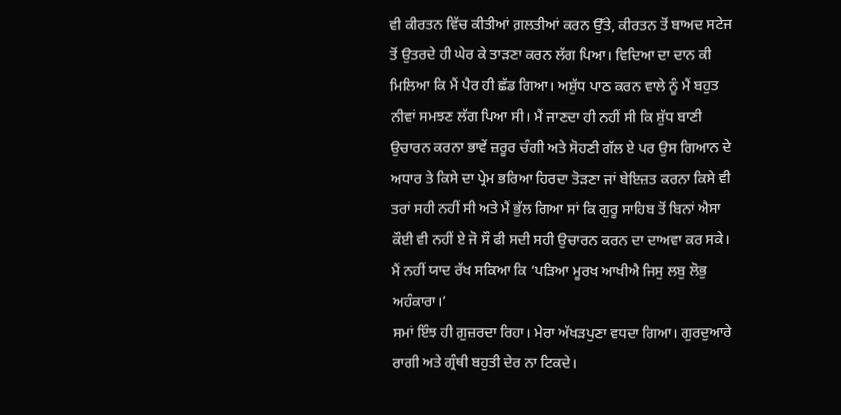ਵੀ ਕੀਰਤਨ ਵਿੱਚ ਕੀਤੀਆਂ ਗ਼ਲਤੀਆਂ ਕਰਨ ਉੱਤੇ, ਕੀਰਤਨ ਤੋਂ ਬਾਅਦ ਸਟੇਜ ਤੋਂ ਉਤਰਦੇ ਹੀ ਘੇਰ ਕੇ ਤਾੜਣਾ ਕਰਨ ਲੱਗ ਪਿਆ। ਵਿਦਿਆ ਦਾ ਦਾਨ ਕੀ ਮਿਲਿਆ ਕਿ ਮੈਂ ਪੈਰ ਹੀ ਛੱਡ ਗਿਆ। ਅਸ਼ੁੱਧ ਪਾਠ ਕਰਨ ਵਾਲੇ ਨੂੰ ਮੈਂ ਬਹੁਤ ਨੀਵਾਂ ਸਮਝਣ ਲੱਗ ਪਿਆ ਸੀ। ਮੈਂ ਜਾਣਦਾ ਹੀ ਨਹੀਂ ਸੀ ਕਿ ਸ਼ੁੱਧ ਬਾਣੀ ਉਚਾਰਨ ਕਰਨਾ ਭਾਵੇਂ ਜ਼ਰੂਰ ਚੰਗੀ ਅਤੇ ਸੋਹਣੀ ਗੱਲ ਏ ਪਰ ਉਸ ਗਿਆਨ ਦੇ ਅਧਾਰ ਤੇ ਕਿਸੇ ਦਾ ਪ੍ਰੇਮ ਭਰਿਆ ਹਿਰਦਾ ਤੋੜਣਾ ਜਾਂ ਬੇਇਜ਼ਤ ਕਰਨਾ ਕਿਸੇ ਵੀ ਤਰਾਂ ਸਹੀ ਨਹੀਂ ਸੀ ਅਤੇ ਮੈਂ ਭੁੱਲ ਗਿਆ ਸਾਂ ਕਿ ਗੁਰੂ ਸਾਹਿਬ ਤੋਂ ਬਿਨਾਂ ਐਸਾ ਕੌਈ ਵੀ ਨਹੀਂ ਏ ਜੋ ਸੌ ਫੀ ਸਦੀ ਸਹੀ ਉਚਾਰਨ ਕਰਨ ਦਾ ਦਾਅਵਾ ਕਰ ਸਕੇ। ਮੈਂ ਨਹੀਂ ਯਾਦ ਰੱਖ ਸਕਿਆ ਕਿ ‘ਪੜਿਆ ਮੂਰਖ ਆਖੀਐ ਜਿਸੁ ਲਬੁ ਲੋਭੁ ਅਹੰਕਾਰਾ।’
ਸਮਾਂ ਇੰਝ ਹੀ ਗ਼ੁਜ਼ਰਦਾ ਰਿਹਾ। ਮੇਰਾ ਅੱਖੜਪੁਣਾ ਵਧਦਾ ਗਿਆ। ਗੁਰਦੁਆਰੇ ਰਾਗੀ ਅਤੇ ਗ੍ਰੰਥੀ ਬਹੁਤੀ ਦੇਰ ਨਾ ਟਿਕਦੇ।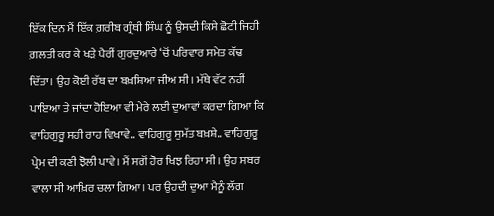ਇੱਕ ਦਿਨ ਮੈਂ ਇੱਕ ਗ਼ਰੀਬ ਗ੍ਰੰਥੀ ਸਿੰਘ ਨੂੰ ਉਸਦੀ ਕਿਸੇ ਛੋਟੀ ਜਿਹੀ ਗ਼ਲਤੀ ਕਰ ਕੇ ਖੜੇ ਪੈਰੀਂ ਗੁਰਦੁਆਰੇ ‘ਚੋਂ ਪਰਿਵਾਰ ਸਮੇਤ ਕੱਢ ਦਿੱਤਾ। ਉਹ ਕੋਈ ਰੱਬ ਦਾ ਬਖ਼ਸ਼ਿਆ ਜੀਅ ਸੀ। ਮੱਥੇ ਵੱਟ ਨਹੀਂ ਪਾਇਆ ਤੇ ਜਾਂਦਾ ਹੋਇਆ ਵੀ ਮੇਰੇ ਲਈ ਦੁਆਵਾਂ ਕਰਦਾ ਗਿਆ ਕਿ ਵਾਹਿਗੁਰੂ ਸਹੀ ਰਾਹ ਵਿਖਾਵੇ.. ਵਾਹਿਗੁਰੂ ਸੁਮੱਤ ਬਖ਼ਸ਼ੇ.. ਵਾਹਿਗੁਰੂ ਪ੍ਰੇਮ ਦੀ ਕਣੀ ਝੋਲੀ ਪਾਵੇ। ਮੈਂ ਸਗੋਂ ਹੋਰ ਖਿਝ ਰਿਹਾ ਸੀ। ਉਹ ਸਬਰ ਵਾਲਾ ਸੀ ਆਖ਼ਿਰ ਚਲਾ ਗਿਆ। ਪਰ ਉਹਦੀ ਦੁਆ ਮੈਨੂੰ ਲੱਗ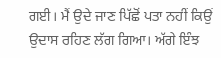ਗਈ। ਮੈਂ ਉਦੇ ਜਾਣ ਪਿੱਛੋਂ ਪਤਾ ਨਹੀਂ ਕਿਉਂ ਉਦਾਸ ਰਹਿਣ ਲੱਗ ਗਿਆ। ਅੱਗੇ ਇੰਝ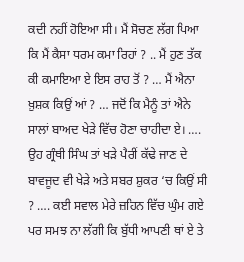ਕਦੀ ਨਹੀਂ ਹੋਇਆ ਸੀ। ਮੈਂ ਸੋਚਣ ਲੱਗ ਪਿਆ ਕਿ ਮੈਂ ਕੈਸਾ ਧਰਮ ਕਮਾ ਰਿਹਾਂ ? .. ਮੈਂ ਹੁਣ ਤੱਕ ਕੀ ਕਮਾਇਆ ਏ ਇਸ ਰਾਹ ਤੋਂ ? … ਮੈਂ ਐਨਾ ਖ਼ੁਸ਼ਕ ਕਿਉਂ ਆਂ ? … ਜਦੋਂ ਕਿ ਮੈਨੂੰ ਤਾਂ ਐਨੇ ਸਾਲਾਂ ਬਾਅਦ ਖੇੜੇ ਵਿੱਚ ਹੋਣਾ ਚਾਹੀਦਾ ਏ। …. ਉਹ ਗ੍ਰੰਥੀ ਸਿੰਘ ਤਾਂ ਖੜੇ ਪੈਰੀਂ ਕੱਢੇ ਜਾਣ ਦੇ ਬਾਵਜੂਦ ਵੀ ਖੇੜੇ ਅਤੇ ਸਬਰ ਸ਼ੁਕਰ ‘ਚ ਕਿਉਂ ਸੀ ? …. ਕਈ ਸਵਾਲ ਮੇਰੇ ਜ਼ਹਿਨ ਵਿੱਚ ਘੁੰਮ ਗਏ ਪਰ ਸਮਝ ਨਾ ਲੱਗੀ ਕਿ ਬੁੱਧੀ ਆਪਣੀ ਥਾਂ ਏ ਤੇ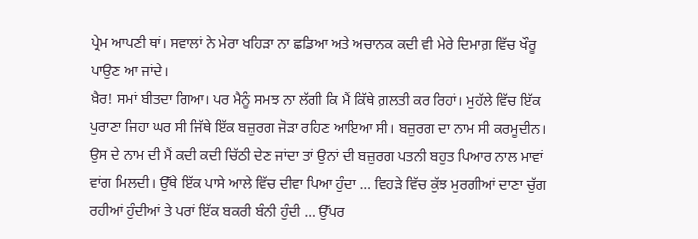ਪ੍ਰੇਮ ਆਪਣੀ ਥਾਂ। ਸਵਾਲਾਂ ਨੇ ਮੇਰਾ ਖਹਿੜਾ ਨਾ ਛਡਿਆ ਅਤੇ ਅਚਾਨਕ ਕਦੀ ਵੀ ਮੇਰੇ ਦਿਮਾਗ਼ ਵਿੱਚ ਖੌਰੂ ਪਾਉਣ ਆ ਜਾਂਦੇ।
ਖ਼ੈਰ! ਸਮਾਂ ਬੀਤਦਾ ਗਿਆ। ਪਰ ਮੈਨੂੰ ਸਮਝ ਨਾ ਲੱਗੀ ਕਿ ਮੈਂ ਕਿੱਥੇ ਗ਼ਲਤੀ ਕਰ ਰਿਹਾਂ। ਮੁਹੱਲੇ ਵਿੱਚ ਇੱਕ ਪੁਰਾਣਾ ਜਿਹਾ ਘਰ ਸੀ ਜਿੱਥੇ ਇੱਕ ਬਜ਼ੁਰਗ ਜੋੜਾ ਰਹਿਣ ਆਇਆ ਸੀ। ਬਜ਼ੁਰਗ ਦਾ ਨਾਮ ਸੀ ਕਰਮੂਦੀਨ। ਉਸ ਦੇ ਨਾਮ ਦੀ ਮੈਂ ਕਦੀ ਕਦੀ ਚਿੱਠੀ ਦੇਣ ਜਾਂਦਾ ਤਾਂ ਉਨਾਂ ਦੀ ਬਜ਼ੁਰਗ ਪਤਨੀ ਬਹੁਤ ਪਿਆਰ ਨਾਲ ਮਾਵਾਂ ਵਾਂਗ ਮਿਲਦੀ। ਉੱਥੇ ਇੱਕ ਪਾਸੇ ਆਲੇ ਵਿੱਚ ਦੀਵਾ ਪਿਆ ਹੁੰਦਾ … ਵਿਹੜੇ ਵਿੱਚ ਕੁੱਝ ਮੁਰਗੀਆਂ ਦਾਣਾ ਚੁੱਗ ਰਹੀਆਂ ਹੁੰਦੀਆਂ ਤੇ ਪਰਾਂ ਇੱਕ ਬਕਰੀ ਬੰਨੀ ਹੁੰਦੀ … ਉੱਪਰ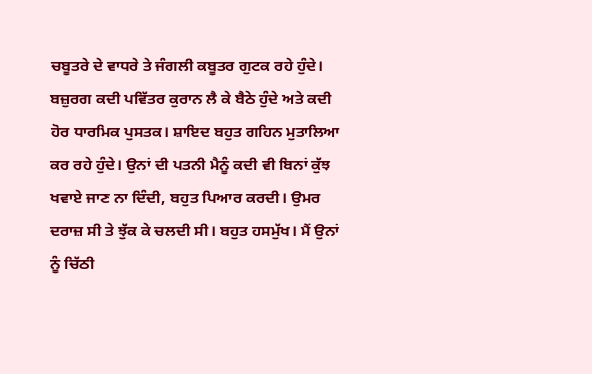ਚਬੂਤਰੇ ਦੇ ਵਾਧਰੇ ਤੇ ਜੰਗਲੀ ਕਬੂਤਰ ਗੁਟਕ ਰਹੇ ਹੁੰਦੇ। ਬਜ਼ੁਰਗ ਕਦੀ ਪਵਿੱਤਰ ਕੁਰਾਨ ਲੈ ਕੇ ਬੈਠੇ ਹੁੰਦੇ ਅਤੇ ਕਦੀ ਹੋਰ ਧਾਰਮਿਕ ਪੁਸਤਕ। ਸ਼ਾਇਦ ਬਹੁਤ ਗਹਿਨ ਮੁਤਾਲਿਆ ਕਰ ਰਹੇ ਹੁੰਦੇ। ਉਨਾਂ ਦੀ ਪਤਨੀ ਮੈਨੂੰ ਕਦੀ ਵੀ ਬਿਨਾਂ ਕੁੱਝ ਖਵਾਏ ਜਾਣ ਨਾ ਦਿੰਦੀ, ਬਹੁਤ ਪਿਆਰ ਕਰਦੀ। ਉਮਰ ਦਰਾਜ਼ ਸੀ ਤੇ ਝੁੱਕ ਕੇ ਚਲਦੀ ਸੀ। ਬਹੁਤ ਹਸਮੁੱਖ। ਮੈਂ ਉਨਾਂ ਨੂੰ ਚਿੱਠੀ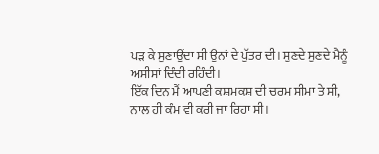ਪੜ ਕੇ ਸੁਣਾਉਂਦਾ ਸੀ ਉਨਾਂ ਦੇ ਪੁੱਤਰ ਦੀ। ਸੁਣਦੇ ਸੁਣਦੇ ਮੈਨੂੰ ਅਸੀਸਾਂ ਦਿੰਦੀ ਰਹਿੰਦੀ।
ਇੱਕ ਦਿਨ ਮੈਂ ਆਪਣੀ ਕਸ਼ਮਕਸ਼ ਦੀ ਚਰਮ ਸੀਮਾ ਤੇ ਸੀ, ਨਾਲ ਹੀ ਕੰਮ ਵੀ ਕਰੀ ਜਾ ਰਿਹਾ ਸੀ।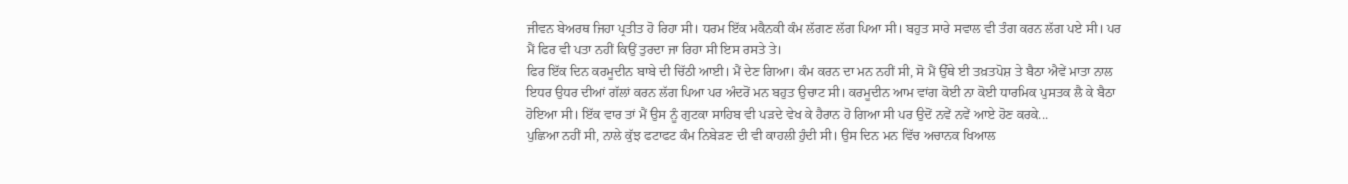ਜੀਵਨ ਬੇਅਰਥ ਜਿਹਾ ਪ੍ਰਤੀਤ ਹੋ ਰਿਹਾ ਸੀ। ਧਰਮ ਇੱਕ ਮਕੈਨਕੀ ਕੰਮ ਲੱਗਣ ਲੱਗ ਪਿਆ ਸੀ। ਬਹੁਤ ਸਾਰੇ ਸਵਾਲ ਵੀ ਤੰਗ ਕਰਨ ਲੱਗ ਪਏ ਸੀ। ਪਰ ਮੈਂ ਫਿਰ ਵੀ ਪਤਾ ਨਹੀਂ ਕਿਉਂ ਤੁਰਦਾ ਜਾ ਰਿਹਾ ਸੀ ਇਸ ਰਸਤੇ ਤੇ।
ਫਿਰ ਇੱਕ ਦਿਨ ਕਰਮੂਦੀਨ ਬਾਬੇ ਦੀ ਚਿੱਠੀ ਆਈ। ਮੈਂ ਦੇਣ ਗਿਆ। ਕੰਮ ਕਰਨ ਦਾ ਮਨ ਨਹੀਂ ਸੀ, ਸੋ ਮੈਂ ਉੱਥੇ ਈ ਤਖ਼ਤਪੋਸ਼ ਤੇ ਬੈਠਾ ਐਵੇਂ ਮਾਤਾ ਨਾਲ ਇਧਰ ਉਧਰ ਦੀਆਂ ਗੱਲਾਂ ਕਰਨ ਲੱਗ ਪਿਆ ਪਰ ਅੰਦਰੋਂ ਮਨ ਬਹੁਤ ਉਚਾਟ ਸੀ। ਕਰਮੂਦੀਨ ਆਮ ਵਾਂਗ ਕੋਈ ਨਾ ਕੋਈ ਧਾਰਮਿਕ ਪੁਸਤਕ ਲੈ ਕੇ ਬੈਠਾ ਹੋਇਆ ਸੀ। ਇੱਕ ਵਾਰ ਤਾਂ ਮੈਂ ਉਸ ਨੂੰ ਗੁਟਕਾ ਸਾਹਿਬ ਵੀ ਪੜਦੇ ਵੇਖ ਕੇ ਹੈਰਾਨ ਹੋ ਗਿਆ ਸੀ ਪਰ ਉਦੋਂ ਨਵੇਂ ਨਵੇਂ ਆਏ ਹੋਣ ਕਰਕੇ...
ਪੁਛਿਆ ਨਹੀਂ ਸੀ, ਨਾਲੇ ਕੁੱਝ ਫਟਾਫਟ ਕੰਮ ਨਿਬੇੜਣ ਦੀ ਵੀ ਕਾਹਲੀ ਹੁੰਦੀ ਸੀ। ਉਸ ਦਿਨ ਮਨ ਵਿੱਚ ਅਚਾਨਕ ਖਿਆਲ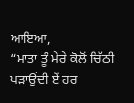ਆਇਆ,
“ਮਾਤਾ ਤੂੰ ਮੇਰੇ ਕੋਲੋਂ ਚਿੱਠੀ ਪੜਾਉਂਦੀ ਏਂ ਹਰ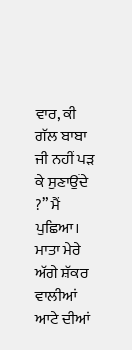ਵਾਰ, ਕੀ ਗੱਲ ਬਾਬਾ ਜੀ ਨਹੀਂ ਪੜ ਕੇ ਸੁਣਾਉਂਦੇ ?” ਮੈਂ ਪੁਛਿਆ। ਮਾਤਾ ਮੇਰੇ ਅੱਗੇ ਸ਼ੱਕਰ ਵਾਲੀਆਂ ਆਟੇ ਦੀਆਂ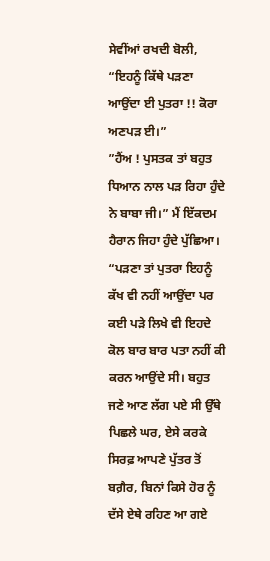ਸੇਵੀਂਆਂ ਰਖਦੀ ਬੋਲੀ,
“ਇਹਨੂੰ ਕਿੱਥੇ ਪੜਣਾ ਆਉਂਦਾ ਈ ਪੁਤਰਾ !! ਕੋਰਾ ਅਣਪੜ ਈ।”
”ਹੈਂਅ ! ਪੁਸਤਕ ਤਾਂ ਬਹੁਤ ਧਿਆਨ ਨਾਲ ਪੜ ਰਿਹਾ ਹੁੰਦੇ ਨੇ ਬਾਬਾ ਜੀ।” ਮੈਂ ਇੱਕਦਮ ਹੈਰਾਨ ਜਿਹਾ ਹੁੰਦੇ ਪੁੱਛਿਆ।
“ਪੜਣਾ ਤਾਂ ਪੁਤਰਾ ਇਹਨੂੰ ਕੱਖ ਵੀ ਨਹੀਂ ਆਉਂਦਾ ਪਰ ਕਈ ਪੜੇ ਲਿਖੇ ਵੀ ਇਹਦੇ ਕੋਲ ਬਾਰ ਬਾਰ ਪਤਾ ਨਹੀਂ ਕੀ ਕਰਨ ਆਉਂਦੇ ਸੀ। ਬਹੁਤ ਜਣੇ ਆਣ ਲੱਗ ਪਏ ਸੀ ਉੱਥੇ ਪਿਛਲੇ ਘਰ, ਏਸੇ ਕਰਕੇ ਸਿਰਫ਼ ਆਪਣੇ ਪੁੱਤਰ ਤੋਂ ਬਗ਼ੈਰ, ਬਿਨਾਂ ਕਿਸੇ ਹੋਰ ਨੂੰ ਦੱਸੇ ਏਥੇ ਰਹਿਣ ਆ ਗਏ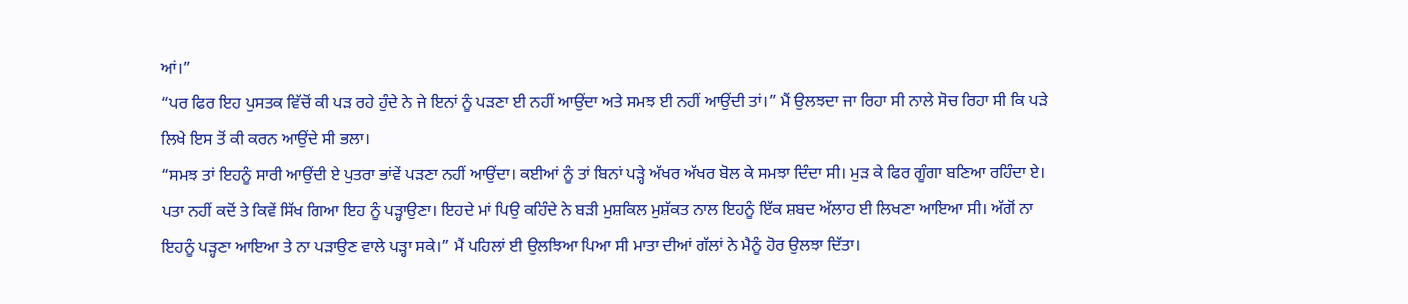ਆਂ।”
“ਪਰ ਫਿਰ ਇਹ ਪੁਸਤਕ ਵਿੱਚੋਂ ਕੀ ਪੜ ਰਹੇ ਹੁੰਦੇ ਨੇ ਜੇ ਇਨਾਂ ਨੂੰ ਪੜਣਾ ਈ ਨਹੀਂ ਆਉਂਦਾ ਅਤੇ ਸਮਝ ਈ ਨਹੀਂ ਆਉਂਦੀ ਤਾਂ।” ਮੈਂ ਉਲਝਦਾ ਜਾ ਰਿਹਾ ਸੀ ਨਾਲੇ ਸੋਚ ਰਿਹਾ ਸੀ ਕਿ ਪੜੇ ਲਿਖੇ ਇਸ ਤੋਂ ਕੀ ਕਰਨ ਆਉਂਦੇ ਸੀ ਭਲਾ।
“ਸਮਝ ਤਾਂ ਇਹਨੂੰ ਸਾਰੀ ਆਉਂਦੀ ਏ ਪੁਤਰਾ ਭਾਂਵੇਂ ਪੜਣਾ ਨਹੀਂ ਆਉਂਦਾ। ਕਈਆਂ ਨੂੰ ਤਾਂ ਬਿਨਾਂ ਪੜ੍ਹੇ ਅੱਖਰ ਅੱਖਰ ਬੋਲ ਕੇ ਸਮਝਾ ਦਿੰਦਾ ਸੀ। ਮੁੜ ਕੇ ਫਿਰ ਗੂੰਗਾ ਬਣਿਆ ਰਹਿੰਦਾ ਏ। ਪਤਾ ਨਹੀਂ ਕਦੋਂ ਤੇ ਕਿਵੇਂ ਸਿੱਖ ਗਿਆ ਇਹ ਨੂੰ ਪੜ੍ਹਾਉਣਾ। ਇਹਦੇ ਮਾਂ ਪਿਉ ਕਹਿੰਦੇ ਨੇ ਬੜੀ ਮੁਸ਼ਕਿਲ ਮੁਸ਼ੱਕਤ ਨਾਲ ਇਹਨੂੰ ਇੱਕ ਸ਼ਬਦ ਅੱਲਾਹ ਈ ਲਿਖਣਾ ਆਇਆ ਸੀ। ਅੱਗੋਂ ਨਾ ਇਹਨੂੰ ਪੜ੍ਹਣਾ ਆਇਆ ਤੇ ਨਾ ਪੜਾਉਣ ਵਾਲੇ ਪੜ੍ਹਾ ਸਕੇ।” ਮੈਂ ਪਹਿਲਾਂ ਈ ਉਲਝਿਆ ਪਿਆ ਸੀ ਮਾਤਾ ਦੀਆਂ ਗੱਲਾਂ ਨੇ ਮੈਨੂੰ ਹੋਰ ਉਲਝਾ ਦਿੱਤਾ।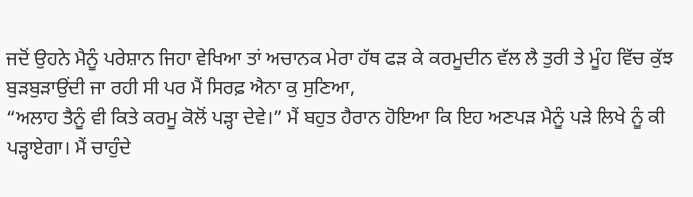ਜਦੋਂ ਉਹਨੇ ਮੈਨੂੰ ਪਰੇਸ਼ਾਨ ਜਿਹਾ ਵੇਖਿਆ ਤਾਂ ਅਚਾਨਕ ਮੇਰਾ ਹੱਥ ਫੜ ਕੇ ਕਰਮੂਦੀਨ ਵੱਲ ਲੈ ਤੁਰੀ ਤੇ ਮੂੰਹ ਵਿੱਚ ਕੁੱਝ ਬੁੜਬੁੜਾਉਂਦੀ ਜਾ ਰਹੀ ਸੀ ਪਰ ਮੈਂ ਸਿਰਫ਼ ਐਨਾ ਕੁ ਸੁਣਿਆ,
“ਅਲਾਹ ਤੈਨੂੰ ਵੀ ਕਿਤੇ ਕਰਮੂ ਕੋਲੋਂ ਪੜ੍ਹਾ ਦੇਵੇ।” ਮੈਂ ਬਹੁਤ ਹੈਰਾਨ ਹੋਇਆ ਕਿ ਇਹ ਅਣਪੜ ਮੈਨੂੰ ਪੜੇ ਲਿਖੇ ਨੂੰ ਕੀ ਪੜ੍ਹਾਏਗਾ। ਮੈਂ ਚਾਹੁੰਦੇ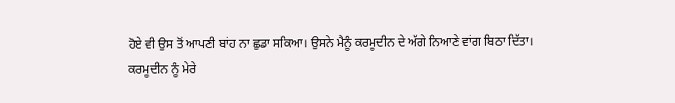ਹੋਏ ਵੀ ਉਸ ਤੋਂ ਆਪਣੀ ਬਾਂਹ ਨਾ ਛੁਡਾ ਸਕਿਆ। ਉਸਨੇ ਮੈਨੂੰ ਕਰਮੂਦੀਨ ਦੇ ਅੱਗੇ ਨਿਆਣੇ ਵਾਂਗ ਬਿਠਾ ਦਿੱਤਾ।
ਕਰਮੂਦੀਨ ਨੂੰ ਮੇਰੇ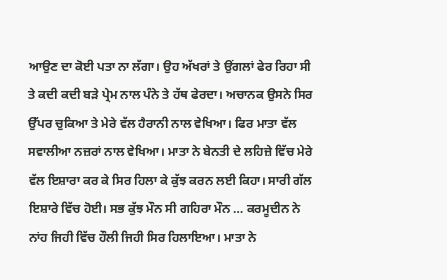ਆਉਣ ਦਾ ਕੋਈ ਪਤਾ ਨਾ ਲੱਗਾ। ਉਹ ਅੱਖਰਾਂ ਤੇ ਉਂਗਲਾਂ ਫੇਰ ਰਿਹਾ ਸੀ ਤੇ ਕਦੀ ਕਦੀ ਬੜੇ ਪ੍ਰੇਮ ਨਾਲ ਪੰਨੇ ਤੇ ਹੱਥ ਫੇਰਦਾ। ਅਚਾਨਕ ਉਸਨੇ ਸਿਰ ਉੱਪਰ ਚੁਕਿਆ ਤੇ ਮੇਰੇ ਵੱਲ ਹੈਰਾਨੀ ਨਾਲ ਵੇਖਿਆ। ਫਿਰ ਮਾਤਾ ਵੱਲ ਸਵਾਲੀਆ ਨਜ਼ਰਾਂ ਨਾਲ ਵੇਖਿਆ। ਮਾਤਾ ਨੇ ਬੇਨਤੀ ਦੇ ਲਹਿਜ਼ੇ ਵਿੱਚ ਮੇਰੇ ਵੱਲ ਇਸ਼ਾਰਾ ਕਰ ਕੇ ਸਿਰ ਹਿਲਾ ਕੇ ਕੁੱਝ ਕਰਨ ਲਈ ਕਿਹਾ। ਸਾਰੀ ਗੱਲ ਇਸ਼ਾਰੇ ਵਿੱਚ ਹੋਈ। ਸਭ ਕੁੱਝ ਮੌਨ ਸੀ ਗਹਿਰਾ ਮੌਨ … ਕਰਮੂਦੀਨ ਨੇ ਨਾਂਹ ਜਿਹੀ ਵਿੱਚ ਹੌਲੀ ਜਿਹੀ ਸਿਰ ਹਿਲਾਇਆ। ਮਾਤਾ ਨੇ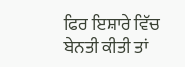ਫਿਰ ਇਸ਼ਾਰੇ ਵਿੱਚ ਬੇਨਤੀ ਕੀਤੀ ਤਾਂ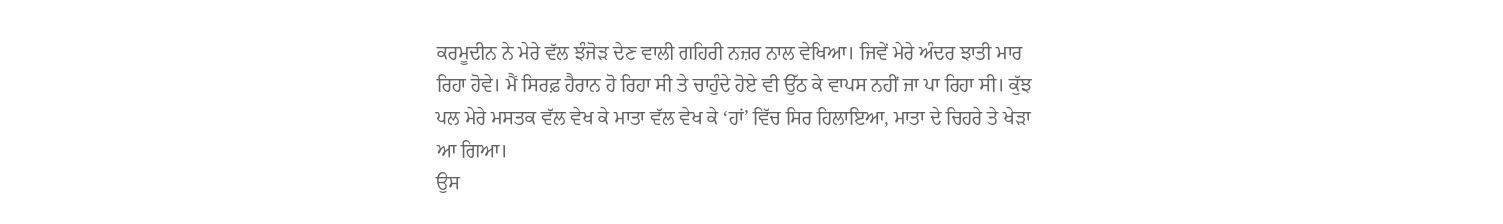ਕਰਮੂਦੀਨ ਨੇ ਮੇਰੇ ਵੱਲ ਝੰਜੋੜ ਦੇਣ ਵਾਲੀ ਗਹਿਰੀ ਨਜ਼ਰ ਨਾਲ ਵੇਖਿਆ। ਜਿਵੇਂ ਮੇਰੇ ਅੰਦਰ ਝਾਤੀ ਮਾਰ ਰਿਹਾ ਹੋਵੇ। ਮੈਂ ਸਿਰਫ਼ ਹੈਰਾਨ ਹੋ ਰਿਹਾ ਸੀ ਤੇ ਚਾਹੁੰਦੇ ਹੋਏ ਵੀ ਉੱਠ ਕੇ ਵਾਪਸ ਨਹੀਂ ਜਾ ਪਾ ਰਿਹਾ ਸੀ। ਕੁੱਝ ਪਲ ਮੇਰੇ ਮਸਤਕ ਵੱਲ ਵੇਖ ਕੇ ਮਾਤਾ ਵੱਲ ਵੇਖ ਕੇ ‘ਹਾਂ’ ਵਿੱਚ ਸਿਰ ਹਿਲਾਇਆ, ਮਾਤਾ ਦੇ ਚਿਹਰੇ ਤੇ ਖੇੜਾ ਆ ਗਿਆ।
ਉਸ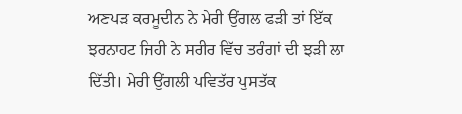ਅਣਪੜ ਕਰਮੂਦੀਨ ਨੇ ਮੇਰੀ ਉਂਗਲ ਫੜੀ ਤਾਂ ਇੱਕ ਝਰਨਾਹਟ ਜਿਹੀ ਨੇ ਸਰੀਰ ਵਿੱਚ ਤਰੰਗਾਂ ਦੀ ਝੜੀ ਲਾ ਦਿੱਤੀ। ਮੇਰੀ ਉਂਗਲੀ ਪਵਿਤੱਰ ਪੁਸਤੱਕ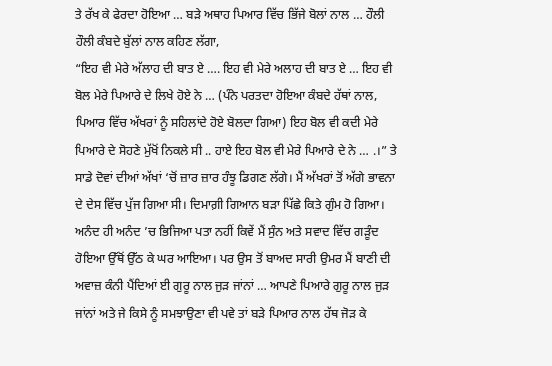ਤੇ ਰੱਖ ਕੇ ਫੇਰਦਾ ਹੋਇਆ … ਬੜੇ ਅਥਾਹ ਪਿਆਰ ਵਿੱਚ ਭਿੱਜੇ ਬੋਲਾਂ ਨਾਲ … ਹੌਲੀ ਹੌਲੀ ਕੰਬਦੇ ਬੁੱਲਾਂ ਨਾਲ ਕਹਿਣ ਲੱਗਾ,
“ਇਹ ਵੀ ਮੇਰੇ ਅੱਲਾਹ ਦੀ ਬਾਤ ਏ …. ਇਹ ਵੀ ਮੇਰੇ ਅਲਾਹ ਦੀ ਬਾਤ ਏ … ਇਹ ਵੀ ਬੋਲ ਮੇਰੇ ਪਿਆਰੇ ਦੇ ਲਿਖੇ ਹੋਏ ਨੇ … (ਪੰਨੇ ਪਰਤਦਾ ਹੋਇਆ ਕੰਬਦੇ ਹੱਥਾਂ ਨਾਲ, ਪਿਆਰ ਵਿੱਚ ਅੱਖਰਾਂ ਨੂੰ ਸਹਿਲਾਂਦੇ ਹੋਏ ਬੋਲਦਾ ਗਿਆ) ਇਹ ਬੋਲ ਵੀ ਕਦੀ ਮੇਰੇ ਪਿਆਰੇ ਦੇ ਸੋਹਣੇ ਮੁੱਖੋਂ ਨਿਕਲੇ ਸੀ .. ਹਾਏ ਇਹ ਬੋਲ ਵੀ ਮੇਰੇ ਪਿਆਰੇ ਦੇ ਨੇ … .।” ਤੇ ਸਾਡੇ ਦੋਵਾਂ ਦੀਆਂ ਅੱਖਾਂ ‘ਚੋਂ ਜ਼ਾਰ ਜ਼ਾਰ ਹੰਝੂ ਡਿਗਣ ਲੱਗੇ। ਮੈਂ ਅੱਖਰਾਂ ਤੋਂ ਅੱਗੇ ਭਾਵਨਾ ਦੇ ਦੇਸ ਵਿੱਚ ਪੁੱਜ ਗਿਆ ਸੀ। ਦਿਮਾਗ਼ੀ ਗਿਆਨ ਬੜਾ ਪਿੱਛੇ ਕਿਤੇ ਗੁੰਮ ਹੋ ਗਿਆ। ਅਨੰਦ ਹੀ ਅਨੰਦ ’ਚ ਭਿਜਿਆ ਪਤਾ ਨਹੀਂ ਕਿਵੇਂ ਮੈਂ ਸੁੰਨ ਅਤੇ ਸਵਾਦ ਵਿੱਚ ਗੜੂੰਦ ਹੋਇਆ ਉੱਥੋਂ ਉੱਠ ਕੇ ਘਰ ਆਇਆ। ਪਰ ਉਸ ਤੋਂ ਬਾਅਦ ਸਾਰੀ ਉਮਰ ਮੈਂ ਬਾਣੀ ਦੀ ਅਵਾਜ਼ ਕੰਨੀ ਪੈਂਦਿਆਂ ਈ ਗੁਰੂ ਨਾਲ ਜੁੜ ਜਾਂਨਾਂ … ਆਪਣੇ ਪਿਆਰੇ ਗੁਰੂ ਨਾਲ ਜੁੜ ਜਾਂਨਾਂ ਅਤੇ ਜੇ ਕਿਸੇ ਨੂੰ ਸਮਝਾਉਣਾ ਵੀ ਪਵੇ ਤਾਂ ਬੜੇ ਪਿਆਰ ਨਾਲ ਹੱਥ ਜੋੜ ਕੇ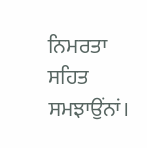ਨਿਮਰਤਾ ਸਹਿਤ ਸਮਝਾਉਂਨਾਂ।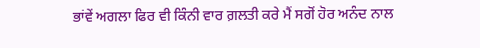ਭਾਂਵੇਂ ਅਗਲਾ ਫਿਰ ਵੀ ਕਿੰਨੀ ਵਾਰ ਗ਼ਲਤੀ ਕਰੇ ਮੈਂ ਸਗੋਂ ਹੋਰ ਅਨੰਦ ਨਾਲ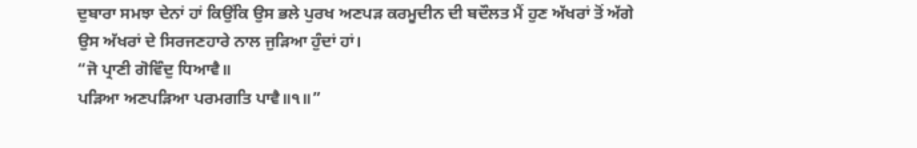ਦੁਬਾਰਾ ਸਮਝਾ ਦੇਨਾਂ ਹਾਂ ਕਿਉਂਕਿ ਉਸ ਭਲੇ ਪੁਰਖ ਅਣਪੜ ਕਰਮੂਦੀਨ ਦੀ ਬਦੌਲਤ ਮੈਂ ਹੁਣ ਅੱਖਰਾਂ ਤੋਂ ਅੱਗੇ ਉਸ ਅੱਖਰਾਂ ਦੇ ਸਿਰਜਣਹਾਰੇ ਨਾਲ ਜੁੜਿਆ ਹੁੰਦਾਂ ਹਾਂ।
“ਜੋ ਪ੍ਰਾਣੀ ਗੋਵਿੰਦੁ ਧਿਆਵੈ॥
ਪੜਿਆ ਅਣਪੜਿਆ ਪਰਮਗਤਿ ਪਾਵੈ॥੧॥”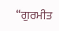“ਗੁਰਮੀਤ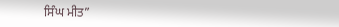ਸਿੰਘ ਮੀਤ”